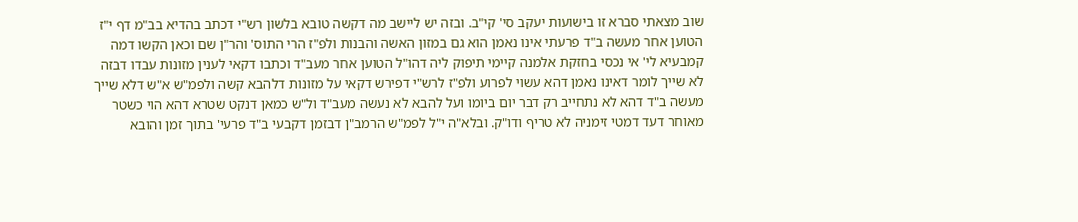שוב מצאתי סברא זו בישועות יעקב סי' קי"ב. ובזה יש ליישב מה דקשה טובא בלשון רש"י דכתב בהדיא בב"מ דף י"ז הטוען אחר מעשה ב"ד פרעתי אינו נאמן הוא גם במזון האשה והבנות ולפ"ז הרי התוס' והר"ן שם וכאן הקשו דמה קמבעיא לי' אי נכסי בחזקת אלמנה קיימי תיפוק ליה דהו"ל הטוען אחר מעב"ד וכתבו דקאי לענין מזונות עבדו דבזה לא שייך לומר דאינו נאמן דהא עשוי לפרוע ולפ"ז לרש"י דפירש דקאי על מזונות דלהבא קשה ולפמ"ש א"ש דלא שייך מעשה ב"ד דהא לא נתחייב רק דבר יום ביומו ועל להבא לא נעשה מעב"ד ול"ש כמאן דנקט שטרא דהא הוי כשטר מאוחר דעד דמטי זימניה לא טריף ודו"ק. ובלא"ה י"ל לפמ"ש הרמב"ן דבזמן דקבעי ב"ד פרעי' בתוך זמן והובא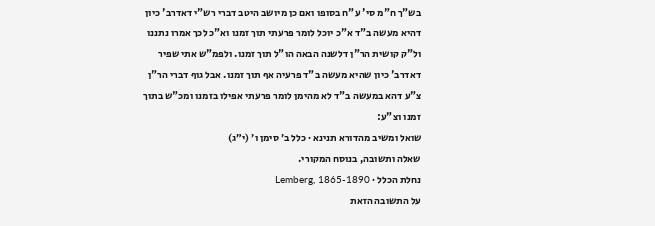בש"ך ח"מ סי' ע"ח בסופו ואם כן מיושב היטב דברי רש"י דאדרב' כיון דהיא מעשה ב"ד א"כ יוכל לומר פרעתי תוך זמנו וא"כ לכך אמרו נתננו ול"ק קושית הר"ן דלשנה הבאה הו"ל תוך זמנו. ולפמ"ש אתי שפיר דאדרב' כיון שהיא מעשה ב"ד פרעיה אף תוך זמנו. אבל גוף דברי הר"ן צ"ע דהא במעשה ב"ד לא מהימן לומר פרעתי אפילו בזמנו ומכ"ש בתוך זמנו וצ"ע:
שואל ומשיב מהדורא תנינא · כלל ב׳ סימן ו׳ (י״ג)
שאלה ותשובה, בנוסח המקורי.
נחלת הכלל · Lemberg, 1865-1890
על התשובה הזאת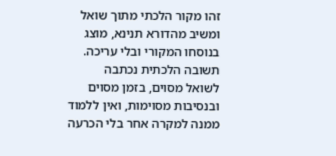זהו מקור הלכתי מתוך שואל ומשיב מהדורא תנינא, מוצג בנוסחו המקורי ובלי עריכה. תשובה הלכתית נכתבה לשואל מסוים, בזמן מסוים ובנסיבות מסוימות, ואין ללמוד ממנה למקרה אחר בלי הכרעה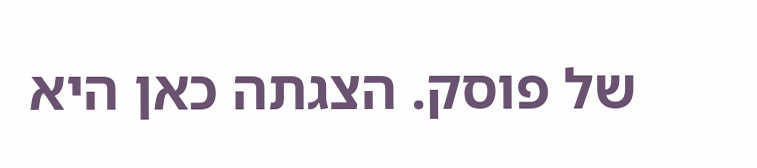של פוסק. הצגתה כאן היא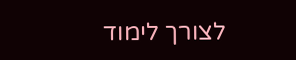לצורך לימוד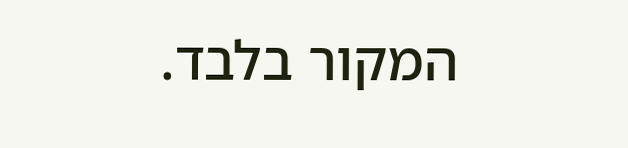המקור בלבד.